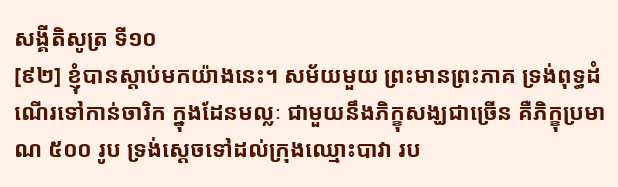សង្គីតិសូត្រ ទី១០
[៩២] ខ្ញុំបានស្តាប់មកយ៉ាងនេះ។ សម័យមួយ ព្រះមានព្រះភាគ ទ្រង់ពុទ្ធដំណើរទៅកាន់ចារិក ក្នុងដែនមល្លៈ ជាមួយនឹងភិក្ខុសង្ឃជាច្រើន គឺភិក្ខុប្រមាណ ៥០០ រូប ទ្រង់ស្តេចទៅដល់ក្រុងឈ្មោះបាវា រប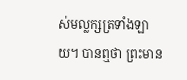ស់មល្លក្សត្រទាំងឡាយ។ បានឮថា ព្រះមាន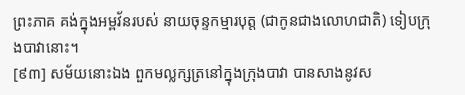ព្រះភាគ គង់ក្នុងអម្ពវ័នរបស់ នាយចុន្ទកម្មារបុត្ត (ជាកូនជាងលោហជាតិ) ទៀបក្រុងបាវានោះ។
[៩៣] សម័យនោះឯង ពួកមល្លក្សត្រនៅក្នុងក្រុងបាវា បានសាងនូវស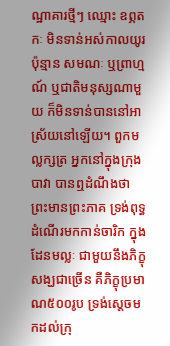ណ្ឋាគារថ្មីៗ ឈ្មោះ ឧព្ភតកៈ មិនទាន់អស់កាលយូរប៉ុន្មាន សមណៈ ឬព្រាហ្មណ៍ ឬជាតិមនុស្សណាមួយ ក៏មិនទាន់បាននៅអាស្រ័យនៅឡើយ។ ពួកមល្លក្សត្រ អ្នកនៅក្នុងក្រុងបាវា បានឮដំណឹងថា ព្រះមានព្រះភាគ ទ្រង់ពុទ្ធដំណើរមកកាន់ចារិក ក្នុងដែនមល្លៈ ជាមួយនឹងភិក្ខុសង្ឃជាច្រើន គឺភិក្ខុប្រមាណ៥០០រូប ទ្រង់ស្តេចមកដល់ក្រុ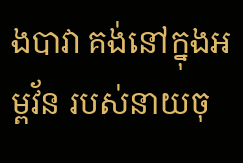ងបាវា គង់នៅក្នុងអម្ពវ័ន របស់នាយចុ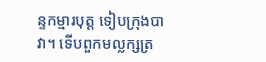ន្ទកម្មារបុត្ត ទៀបក្រុងបាវា។ ទើបពួកមល្លក្សត្រ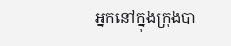អ្នកនៅក្នុងក្រុងបា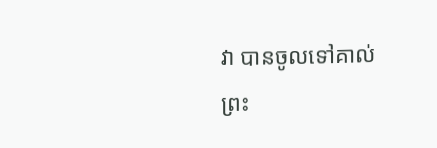វា បានចូលទៅគាល់ព្រះ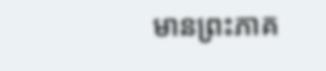មានព្រះភាគ